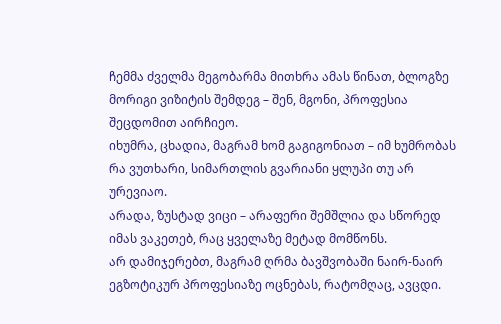ჩემმა ძველმა მეგობარმა მითხრა ამას წინათ, ბლოგზე მორიგი ვიზიტის შემდეგ – შენ, მგონი, პროფესია შეცდომით აირჩიეო.
იხუმრა, ცხადია, მაგრამ ხომ გაგიგონიათ – იმ ხუმრობას რა ვუთხარი, სიმართლის გვარიანი ყლუპი თუ არ ურევიაო.
არადა, ზუსტად ვიცი – არაფერი შემშლია და სწორედ იმას ვაკეთებ, რაც ყველაზე მეტად მომწონს.
არ დამიჯერებთ, მაგრამ ღრმა ბავშვობაში ნაირ-ნაირ ეგზოტიკურ პროფესიაზე ოცნებას, რატომღაც, ავცდი.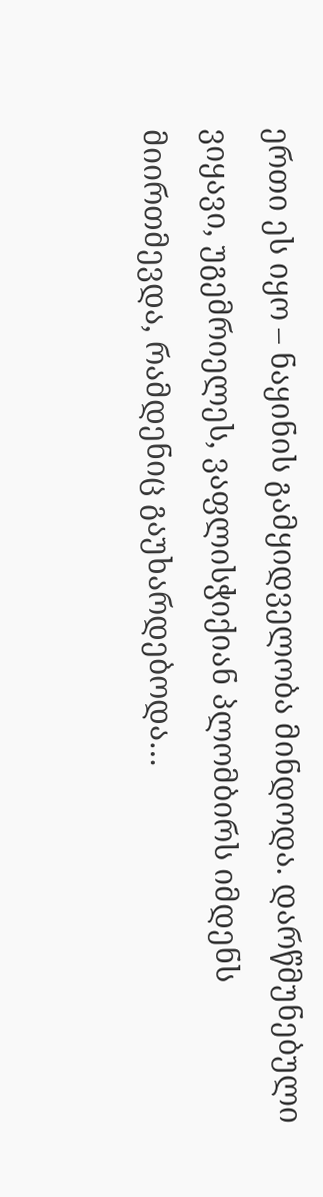ერთი ეს იყო – ნაყინის გამყიდველობა მინდოდა. დარწმუნებული ვიყავი, უგემრიელეს, ვაფლისჭიქიან პლომბირს იმდენს მიირთმევდა, რამდენიც გაუხარდებოდა…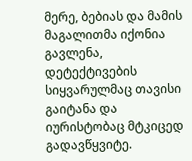მერე, ბებიას და მამის მაგალითმა იქონია გავლენა, დეტექტივების სიყვარულმაც თავისი გაიტანა და იურისტობაც მტკიცედ გადავწყვიტე.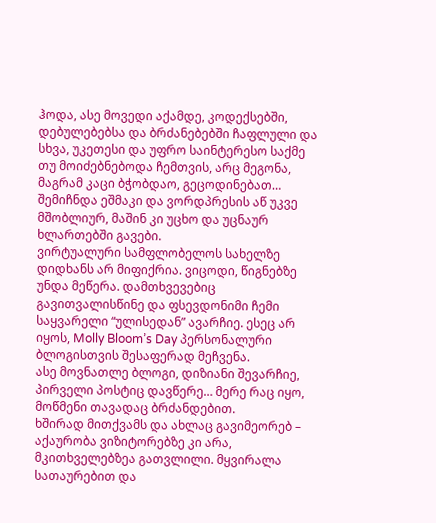ჰოდა, ასე მოვედი აქამდე, კოდექსებში, დებულებებსა და ბრძანებებში ჩაფლული და სხვა, უკეთესი და უფრო საინტერესო საქმე თუ მოიძებნებოდა ჩემთვის, არც მეგონა, მაგრამ კაცი ბჭობდაო, გეცოდინებათ… შემიჩნდა ეშმაკი და ვორდპრესის აწ უკვე მშობლიურ, მაშინ კი უცხო და უცნაურ ხლართებში გავები.
ვირტუალური სამფლობელოს სახელზე დიდხანს არ მიფიქრია. ვიცოდი, წიგნებზე უნდა მეწერა. დამთხვევებიც გავითვალისწინე და ფსევდონიმი ჩემი საყვარელი “ულისედან” ავარჩიე. ესეც არ იყოს, Molly Bloom’s Day პერსონალური ბლოგისთვის შესაფერად მეჩვენა.
ასე მოვნათლე ბლოგი, დიზიანი შევარჩიე, პირველი პოსტიც დავწერე… მერე რაც იყო, მოწმენი თავადაც ბრძანდებით.
ხშირად მითქვამს და ახლაც გავიმეორებ – აქაურობა ვიზიტორებზე კი არა, მკითხველებზეა გათვლილი. მყვირალა სათაურებით და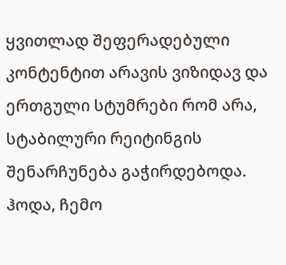ყვითლად შეფერადებული კონტენტით არავის ვიზიდავ და ერთგული სტუმრები რომ არა, სტაბილური რეიტინგის შენარჩუნება გაჭირდებოდა. ჰოდა, ჩემო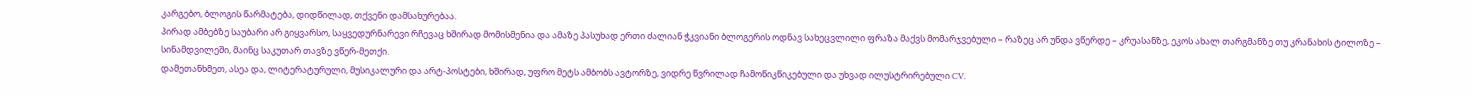კარგებო, ბლოგის წარმატება, დიდწილად, თქვენი დამსახურებაა.
პირად ამბებზე საუბარი არ გიყვარსო, საყვედურნარევი რჩევაც ხშირად მომისმენია და ამაზე პასუხად ერთი ძალიან ჭკვიანი ბლოგერის ოდნავ სახეცვლილი ფრაზა მაქვს მომარჯვებული – რაზეც არ უნდა ვწერდე – კრუასანზე, ეკოს ახალ თარგმანზე თუ კრანახის ტილოზე – სინამდვილეში, მაინც საკუთარ თავზე ვწერ-მეთქი.
დამეთანხმეთ, ასეა და, ლიტერატურული, მუსიკალური და არტ-პოსტები, ხშირად, უფრო მეტს ამბობს ავტორზე, ვიდრე წვრილად ჩამოწიკწიკებული და უხვად ილუსტრირებული CV.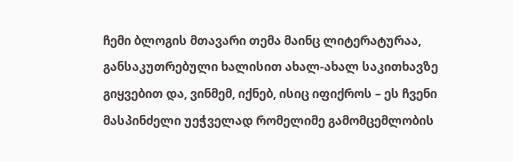ჩემი ბლოგის მთავარი თემა მაინც ლიტერატურაა, განსაკუთრებული ხალისით ახალ-ახალ საკითხავზე გიყვებით და, ვინმემ, იქნებ, ისიც იფიქროს – ეს ჩვენი მასპინძელი უეჭველად რომელიმე გამომცემლობის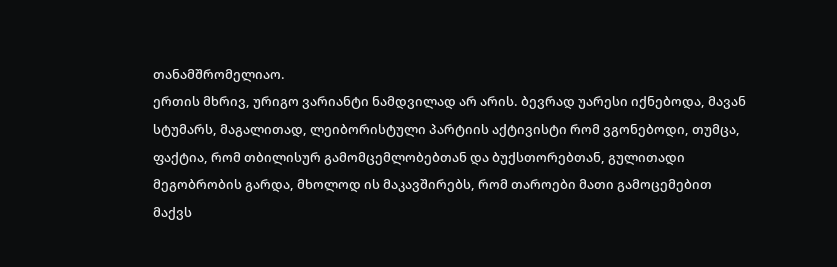თანამშრომელიაო.
ერთის მხრივ, ურიგო ვარიანტი ნამდვილად არ არის. ბევრად უარესი იქნებოდა, მავან სტუმარს, მაგალითად, ლეიბორისტული პარტიის აქტივისტი რომ ვგონებოდი, თუმცა, ფაქტია, რომ თბილისურ გამომცემლობებთან და ბუქსთორებთან, გულითადი მეგობრობის გარდა, მხოლოდ ის მაკავშირებს, რომ თაროები მათი გამოცემებით მაქვს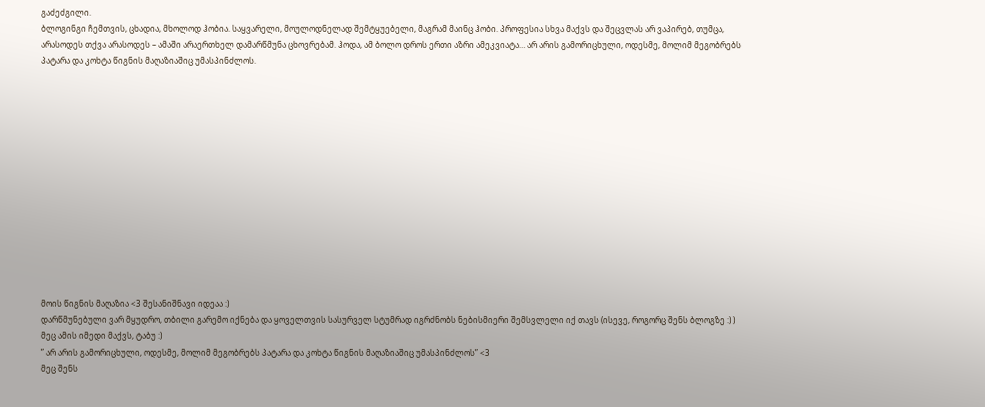გაძეძგილი.
ბლოგინგი ჩემთვის, ცხადია, მხოლოდ ჰობია. საყვარელი, მოულოდნელად შემტყუებელი, მაგრამ მაინც ჰობი. პროფესია სხვა მაქვს და შეცვლას არ ვაპირებ, თუმცა, არასოდეს თქვა არასოდეს – ამაში არაერთხელ დამარწმუნა ცხოვრებამ. ჰოდა, ამ ბოლო დროს ერთი აზრი ამეკვიატა… არ არის გამორიცხული, ოდესმე, მოლიმ მეგობრებს პატარა და კოხტა წიგნის მაღაზიაშიც უმასპინძლოს.














მოის წიგნის მაღაზია <3 შესანიშნავი იდეაა :)
დარწმუნებული ვარ მყუდრო, თბილი გარემო იქნება და ყოველთვის სასურველ სტუმრად იგრძნობს ნებისმიერი შემსვლელი იქ თავს (ისევე, როგორც შენს ბლოგზე :) )
მეც ამის იმედი მაქვს, ტაბუ :)
” არ არის გამორიცხული, ოდესმე, მოლიმ მეგობრებს პატარა და კოხტა წიგნის მაღაზიაშიც უმასპინძლოს” <3
მეც შენს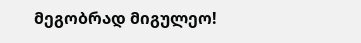მეგობრად მიგულეო!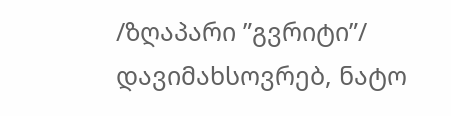/ზღაპარი ”გვრიტი”/
დავიმახსოვრებ, ნატო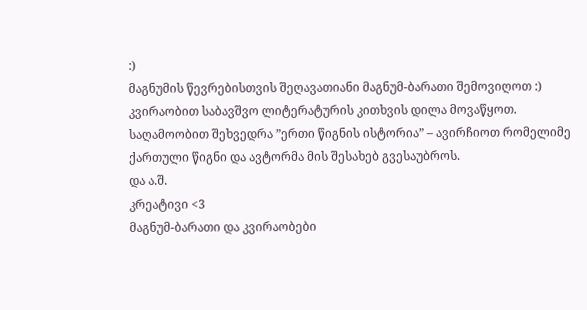:)
მაგნუმის წევრებისთვის შეღავათიანი მაგნუმ-ბარათი შემოვიღოთ :)
კვირაობით საბავშვო ლიტერატურის კითხვის დილა მოვაწყოთ.
საღამოობით შეხვედრა ”ერთი წიგნის ისტორია” – ავირჩიოთ რომელიმე ქართული წიგნი და ავტორმა მის შესახებ გვესაუბროს.
და ა.შ.
კრეატივი <3
მაგნუმ-ბარათი და კვირაობები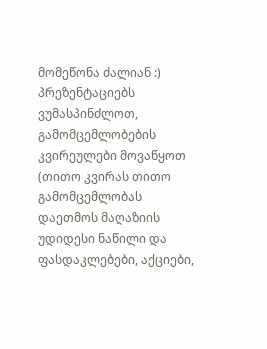მომეწონა ძალიან :)
პრეზენტაციებს ვუმასპინძლოთ, გამომცემლობების კვირეულები მოვაწყოთ (თითო კვირას თითო გამომცემლობას დაეთმოს მაღაზიის უდიდესი ნაწილი და ფასდაკლებები, აქციები,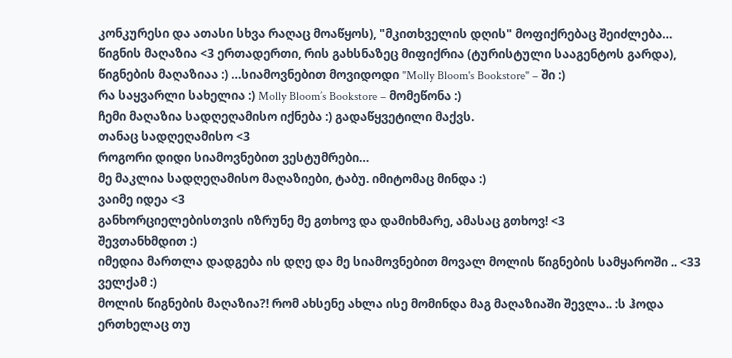კონკურესი და ათასი სხვა რაღაც მოაწყოს), "მკითხველის დღის" მოფიქრებაც შეიძლება…
წიგნის მაღაზია <3 ერთადერთი, რის გახსნაზეც მიფიქრია (ტურისტული სააგენტოს გარდა), წიგნების მაღაზიაა :) …სიამოვნებით მოვიდოდი "Molly Bloom's Bookstore" – ში :)
რა საყვარლი სახელია :) Molly Bloom’s Bookstore – მომეწონა :)
ჩემი მაღაზია სადღეღამისო იქნება :) გადაწყვეტილი მაქვს.
თანაც სადღეღამისო <3
როგორი დიდი სიამოვნებით ვესტუმრები…
მე მაკლია სადღეღამისო მაღაზიები, ტაბუ. იმიტომაც მინდა :)
ვაიმე იდეა <3
განხორციელებისთვის იზრუნე მე გთხოვ და დამიხმარე, ამასაც გთხოვ! <3
შევთანხმდით :)
იმედია მართლა დადგება ის დღე და მე სიამოვნებით მოვალ მოლის წიგნების სამყაროში .. <33
ველქამ :)
მოლის წიგნების მაღაზია?! რომ ახსენე ახლა ისე მომინდა მაგ მაღაზიაში შევლა.. :ს ჰოდა ერთხელაც თუ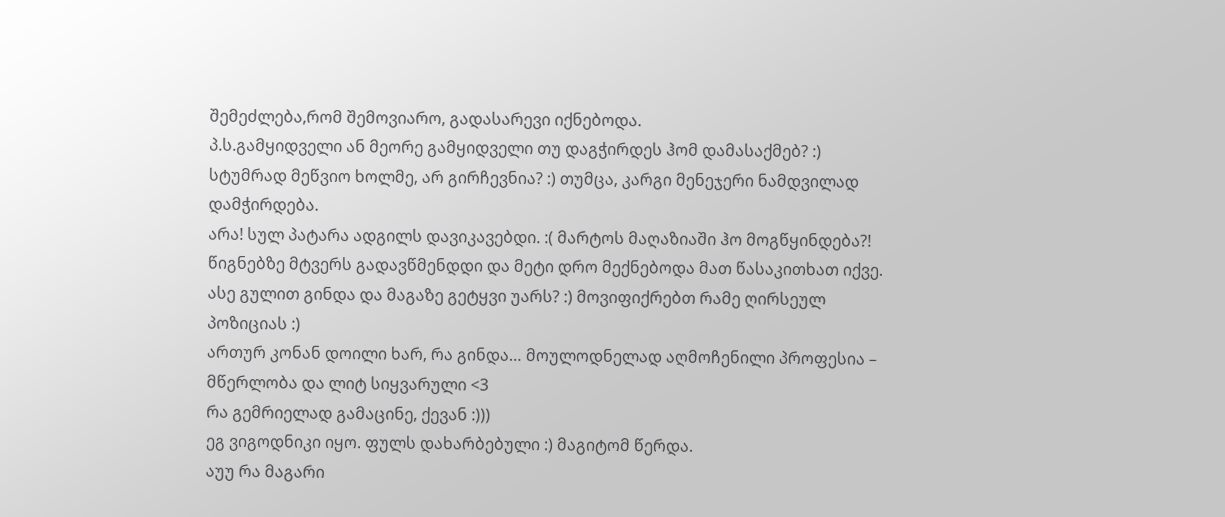შემეძლება,რომ შემოვიარო, გადასარევი იქნებოდა.
პ.ს.გამყიდველი ან მეორე გამყიდველი თუ დაგჭირდეს ჰომ დამასაქმებ? :)
სტუმრად მეწვიო ხოლმე, არ გირჩევნია? :) თუმცა, კარგი მენეჯერი ნამდვილად დამჭირდება.
არა! სულ პატარა ადგილს დავიკავებდი. :( მარტოს მაღაზიაში ჰო მოგწყინდება?! წიგნებზე მტვერს გადავწმენდდი და მეტი დრო მექნებოდა მათ წასაკითხათ იქვე.
ასე გულით გინდა და მაგაზე გეტყვი უარს? :) მოვიფიქრებთ რამე ღირსეულ პოზიციას :)
ართურ კონან დოილი ხარ, რა გინდა… მოულოდნელად აღმოჩენილი პროფესია – მწერლობა და ლიტ სიყვარული <3
რა გემრიელად გამაცინე, ქევან :)))
ეგ ვიგოდნიკი იყო. ფულს დახარბებული :) მაგიტომ წერდა.
აუუ რა მაგარი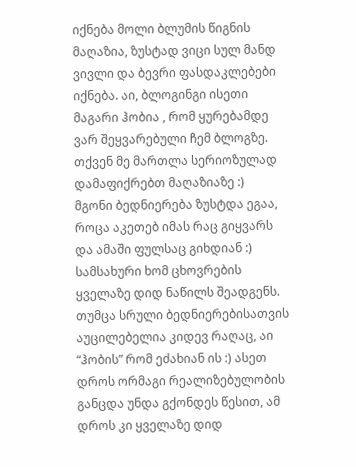იქნება მოლი ბლუმის წიგნის მაღაზია, ზუსტად ვიცი სულ მანდ ვივლი და ბევრი ფასდაკლებები იქნება. აი, ბლოგინგი ისეთი მაგარი ჰობია , რომ ყურებამდე ვარ შეყვარებული ჩემ ბლოგზე.
თქვენ მე მართლა სერიოზულად დამაფიქრებთ მაღაზიაზე :)
მგონი ბედნიერება ზუსტდა ეგაა, როცა აკეთებ იმას რაც გიყვარს და ამაში ფულსაც გიხდიან :) სამსახური ხომ ცხოვრების ყველაზე დიდ ნაწილს შეადგენს. თუმცა სრული ბედნიერებისათვის აუცილებელია კიდევ რაღაც, აი “ჰობის” რომ ეძახიან ის :) ასეთ დროს ორმაგი რეალიზებულობის განცდა უნდა გქონდეს წესით, ამ დროს კი ყველაზე დიდ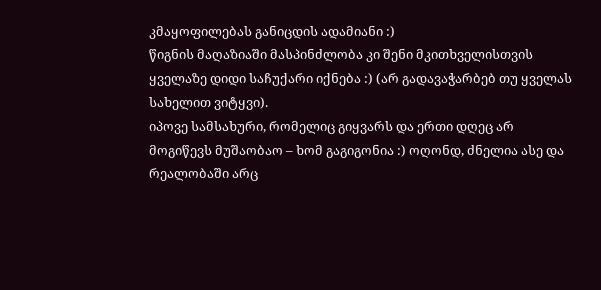კმაყოფილებას განიცდის ადამიანი :)
წიგნის მაღაზიაში მასპინძლობა კი შენი მკითხველისთვის ყველაზე დიდი საჩუქარი იქნება :) (არ გადავაჭარბებ თუ ყველას სახელით ვიტყვი).
იპოვე სამსახური, რომელიც გიყვარს და ერთი დღეც არ მოგიწევს მუშაობაო – ხომ გაგიგონია :) ოღონდ, ძნელია ასე და რეალობაში არც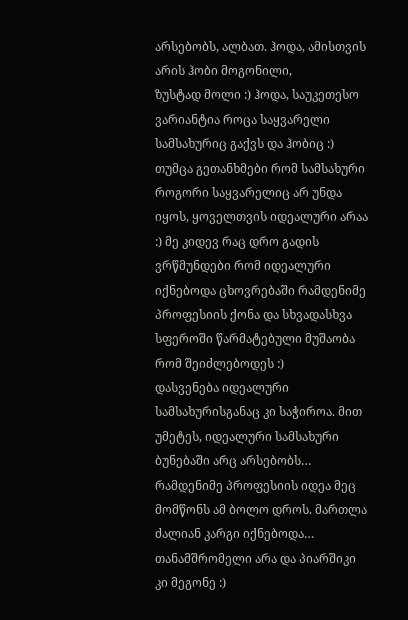არსებობს, ალბათ. ჰოდა, ამისთვის არის ჰობი მოგონილი,
ზუსტად მოლი :) ჰოდა, საუკეთესო ვარიანტია როცა საყვარელი სამსახურიც გაქვს და ჰობიც :) თუმცა გეთანხმები რომ სამსახური როგორი საყვარელიც არ უნდა იყოს, ყოველთვის იდეალური არაა :) მე კიდევ რაც დრო გადის ვრწმუნდები რომ იდეალური იქნებოდა ცხოვრებაში რამდენიმე პროფესიის ქონა და სხვადასხვა სფეროში წარმატებული მუშაობა რომ შეიძლებოდეს :)
დასვენება იდეალური სამსახურისგანაც კი საჭიროა. მით უმეტეს, იდეალური სამსახური ბუნებაში არც არსებობს… რამდენიმე პროფესიის იდეა მეც მომწონს ამ ბოლო დროს. მართლა ძალიან კარგი იქნებოდა…
თანამშრომელი არა და პიარშიკი კი მეგონე :)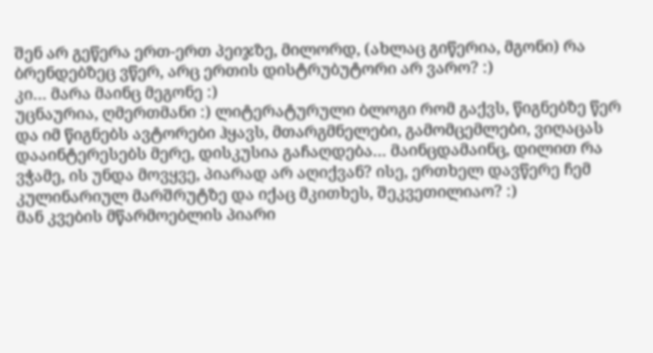შენ არ გეწერა ერთ-ერთ პეიჯზე, მილორდ, (ახლაც გიწერია, მგონი) რა ბრენდებზეც ვწერ, არც ერთის დისტრუბუტორი არ ვარო? :)
კი… მარა მაინც მეგონე :)
უცნაურია, ღმერთმანი :) ლიტერატურული ბლოგი რომ გაქვს, წიგნებზე წერ და იმ წიგნებს ავტორები ჰყავს, მთარგმნელები, გამომცემლები, ვიღაცას დააინტერესებს მერე, დისკუსია გაჩაღდება… მაინცდამაინც, დილით რა ვჭამე, ის უნდა მოვყვე, პიარად არ აღიქვან? ისე, ერთხელ დავწერე ჩემ კულინარიულ მარშრუტზე და იქაც მკითხეს, შეკვეთილიაო? :)
მან კვების მწარმოებლის პიარი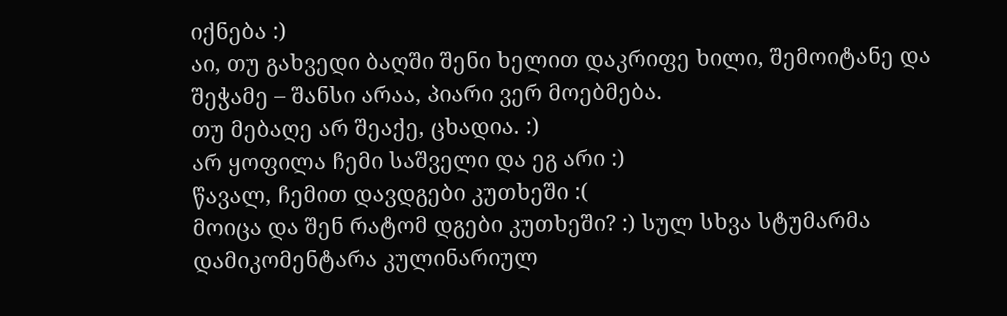იქნება :)
აი, თუ გახვედი ბაღში შენი ხელით დაკრიფე ხილი, შემოიტანე და შეჭამე – შანსი არაა, პიარი ვერ მოებმება.
თუ მებაღე არ შეაქე, ცხადია. :)
არ ყოფილა ჩემი საშველი და ეგ არი :)
წავალ, ჩემით დავდგები კუთხეში :(
მოიცა და შენ რატომ დგები კუთხეში? :) სულ სხვა სტუმარმა დამიკომენტარა კულინარიულ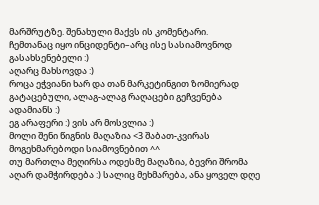მარშრუტზე. შენახული მაქვს ის კომენტარი.
ჩემთანაც იყო ინციდენტი–არც ისე სასიამოვნოდ გასახსენებელი :)
აღარც მახსოვდა :)
როცა ეჭვიანი ხარ და თან მარკეტინგით ზომიერად გატაცებული, ალაგ-ალაგ რაღაცები გეჩვენება ადამიანს :)
ეგ არაფერი :) ვის არ მოსვლია :)
მოლი შენი წიგნის მაღაზია <3 შაბათ-კვირას მოგეხმარებოდი სიამოვნებით ^^
თუ მართლა მეღირსა ოდესმე მაღაზია, ბევრი შრომა აღარ დამჭირდება :) სალიც მეხმარება, ანა ყოველ დღე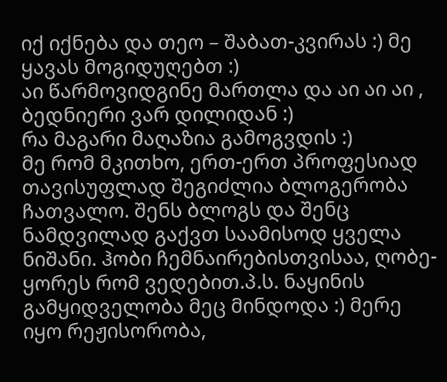იქ იქნება და თეო – შაბათ-კვირას :) მე ყავას მოგიდუღებთ :)
აი წარმოვიდგინე მართლა და აი აი აი , ბედნიერი ვარ დილიდან :)
რა მაგარი მაღაზია გამოგვდის :)
მე რომ მკითხო, ერთ-ერთ პროფესიად თავისუფლად შეგიძლია ბლოგერობა ჩათვალო. შენს ბლოგს და შენც ნამდვილად გაქვთ საამისოდ ყველა ნიშანი. ჰობი ჩემნაირებისთვისაა, ღობე-ყორეს რომ ვედებით.პ.ს. ნაყინის გამყიდველობა მეც მინდოდა :) მერე იყო რეჟისორობა,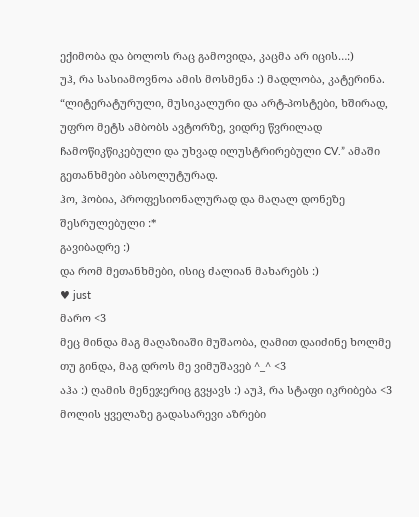ექიმობა და ბოლოს რაც გამოვიდა, კაცმა არ იცის…:)
უჰ, რა სასიამოვნოა ამის მოსმენა :) მადლობა, კატერინა.
“ლიტერატურული, მუსიკალური და არტ-პოსტები, ხშირად, უფრო მეტს ამბობს ავტორზე, ვიდრე წვრილად ჩამოწიკწიკებული და უხვად ილუსტრირებული CV.” ამაში გეთანხმები აბსოლუტურად.
ჰო, ჰობია, პროფესიონალურად და მაღალ დონეზე შესრულებული :*
გავიბადრე :)
და რომ მეთანხმები, ისიც ძალიან მახარებს :)
♥ just
მარო <3
მეც მინდა მაგ მაღაზიაში მუშაობა, ღამით დაიძინე ხოლმე თუ გინდა, მაგ დროს მე ვიმუშავებ ^_^ <3
აჰა :) ღამის მენეჯერიც გვყავს :) აუჰ, რა სტაფი იკრიბება <3
მოლის ყველაზე გადასარევი აზრები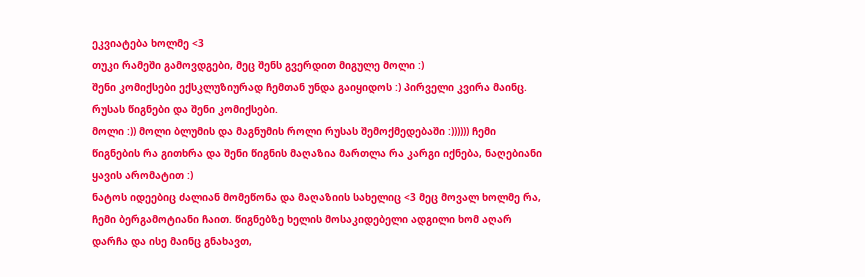ეკვიატება ხოლმე <3
თუკი რამეში გამოვდგები, მეც შენს გვერდით მიგულე მოლი :)
შენი კომიქსები ექსკლუზიურად ჩემთან უნდა გაიყიდოს :) პირველი კვირა მაინც.
რუსას წიგნები და შენი კომიქსები.
მოლი :)) მოლი ბლუმის და მაგნუმის როლი რუსას შემოქმედებაში :)))))) ჩემი წიგნების რა გითხრა და შენი წიგნის მაღაზია მართლა რა კარგი იქნება, ნაღებიანი ყავის არომატით :)
ნატოს იდეებიც ძალიან მომეწონა და მაღაზიის სახელიც <3 მეც მოვალ ხოლმე რა, ჩემი ბერგამოტიანი ჩაით. წიგნებზე ხელის მოსაკიდებელი ადგილი ხომ აღარ დარჩა და ისე მაინც გნახავთ,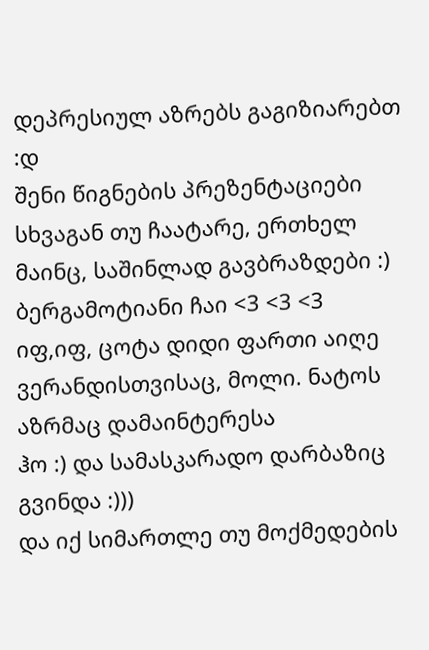დეპრესიულ აზრებს გაგიზიარებთ :დ
შენი წიგნების პრეზენტაციები სხვაგან თუ ჩაატარე, ერთხელ მაინც, საშინლად გავბრაზდები :) ბერგამოტიანი ჩაი <3 <3 <3
იფ,იფ, ცოტა დიდი ფართი აიღე ვერანდისთვისაც, მოლი. ნატოს აზრმაც დამაინტერესა
ჰო :) და სამასკარადო დარბაზიც გვინდა :)))
და იქ სიმართლე თუ მოქმედების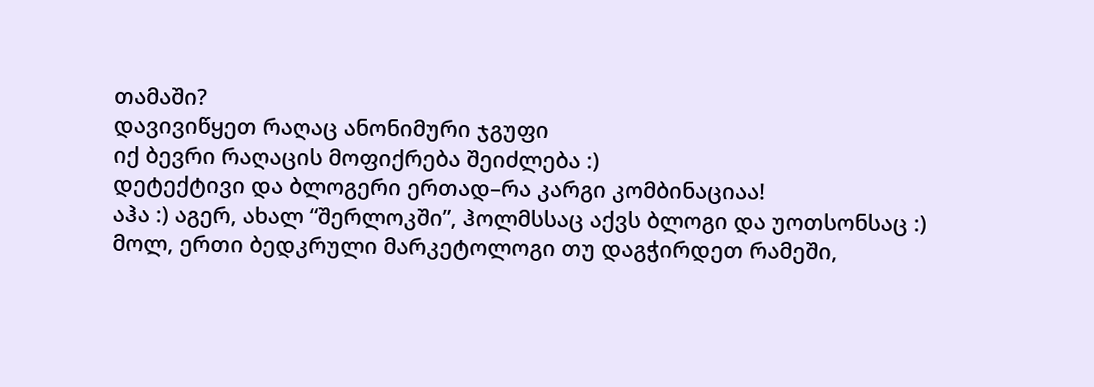თამაში?
დავივიწყეთ რაღაც ანონიმური ჯგუფი
იქ ბევრი რაღაცის მოფიქრება შეიძლება :)
დეტექტივი და ბლოგერი ერთად–რა კარგი კომბინაციაა!
აჰა :) აგერ, ახალ “შერლოკში”, ჰოლმსსაც აქვს ბლოგი და უოთსონსაც :)
მოლ, ერთი ბედკრული მარკეტოლოგი თუ დაგჭირდეთ რამეში,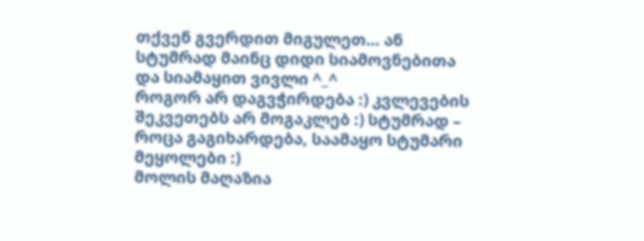თქვენ გვერდით მიგულეთ… ან სტუმრად მაინც დიდი სიამოვნებითა და სიამაყით ვივლი ^_^
როგორ არ დაგვჭირდება :) კვლევების შეკვეთებს არ მოგაკლებ :) სტუმრად – როცა გაგიხარდება, საამაყო სტუმარი მეყოლები :)
მოლის მაღაზია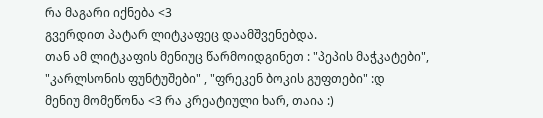რა მაგარი იქნება <3
გვერდით პატარ ლიტკაფეც დაამშვენებდა.
თან ამ ლიტკაფის მენიუც წარმოიდგინეთ : "პეპის მაჭკატები", "კარლსონის ფუნტუშები" , "ფრეკენ ბოკის გუფთები" :დ
მენიუ მომეწონა <3 რა კრეატიული ხარ, თაია :)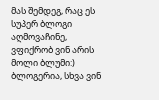მას შემდეგ, რაც ეს სუპერ ბლოგი აღმოვაჩინე, ვფიქრობ ვინ არის მოლი ბლუმი:)
ბლოგერია, სხვა ვინ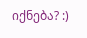იქნება? :)